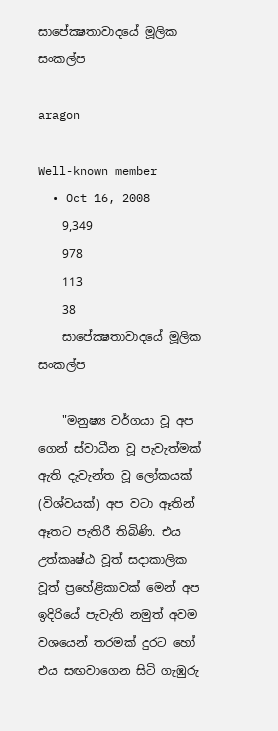සාපේක්‍ෂතාවාදයේ මූලික සංකල්ප

aragon

Well-known member
  • Oct 16, 2008
    9,349
    978
    113
    38
    සාපේක්‍ෂතාවාදයේ මූලික සංකල්ප

    "මනුෂ්‍ය වර්ගයා වූ අප ගෙන් ස්‌වාධීන වූ පැවැත්මක්‌ ඇති දැවැන්ත වූ ලෝකයක්‌ (විශ්වයක්‌) අප වටා ඈතින් ඈතට පැතිරී තිබිණි. එය උත්කෘෂ්ඨ වූත් සදාකාලික වූත් ප්‍රහේළිකාවක්‌ මෙන් අප ඉදිරියේ පැවැති නමුත් අවම වශයෙන් තරමක්‌ දුරට හෝ එය සඟවාගෙන සිටි ගැඹුරු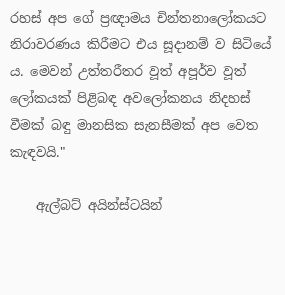රහස්‌ අප ගේ ප්‍රඥාමය චින්තනාලෝකයට නිරාවරණය කිරීමට එය සූදානම් ව සිටියේ ය. මෙවන් උත්තරීතර වූත් අපූර්ව වූත් ලෝකයක්‌ පිළිබඳ අවලෝකනය නිදහස්‌ වීමක්‌ බඳු මානසික සැනසීමක්‌ අප වෙත කැඳවයි."

    ඇල්බට්‌ අයින්ස්‌ටයින්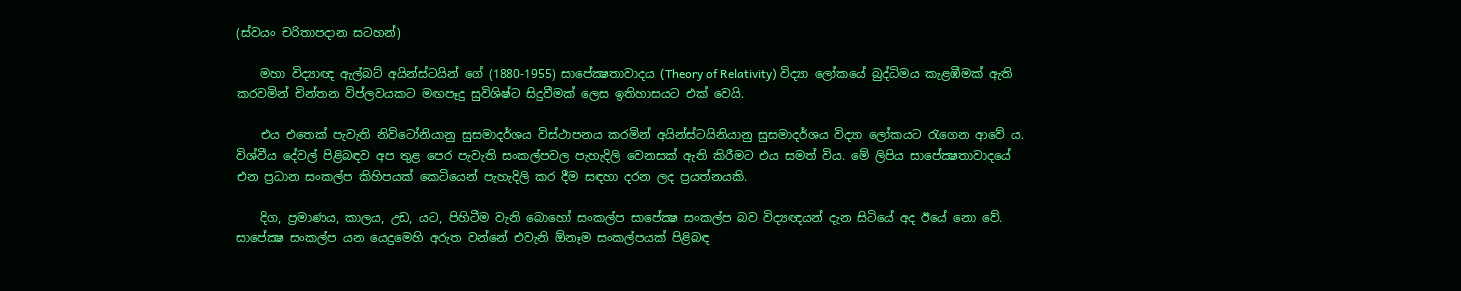(ස්‌වයං චරිතාපදාන සටහන්)

    මහා විද්‍යාඥ ඇල්බට්‌ අයින්ස්‌ටයින් ගේ (1880-1955) සාපේක්‍ෂතාවාදය (Theory of Relativity) විද්‍යා ලෝකයේ බුද්ධිමය කැළඹීමක්‌ ඇති කරවමින් චින්තන විප්ලවයකට මඟපෑදු සුවිශිෂ්ට සිදුවීමක්‌ ලෙස ඉතිහාසයට එක්‌ වෙයි.

    එය එතෙක්‌ පැවැති නිව්ටෝනියානු සුසමාදර්ශය විස්‌ථාපනය කරමින් අයින්ස්‌ටයිනියානු සුසමාදර්ශය විද්‍යා ලෝකයට රැගෙන ආවේ ය. විශ්වීය දේවල් පිළිබඳව අප තුළ පෙර පැවැති සංකල්පවල පැහැදිලි වෙනසක්‌ ඇති කිරීමට එය සමත් විය. මේ ලිපිය සාපේක්‍ෂතාවාදයේ එන ප්‍රධාන සංකල්ප කිහිපයක්‌ කෙටියෙන් පැහැදිලි කර දීම සඳහා දරන ලද ප්‍රයත්නයකි.

    දිග, ප්‍රමාණය, කාලය, උඩ, යට, පිහිටීම වැනි බොහෝ සංකල්ප සාපේක්‍ෂ සංකල්ප බව විද්‍යඥයන් දැන සිටියේ අද ඊයේ නො වේ. සාපේක්‍ෂ සංකල්ප යන යෙදුමෙහි අරුත වන්නේ එවැනි ඕනෑම සංකල්පයක්‌ පිළිබඳ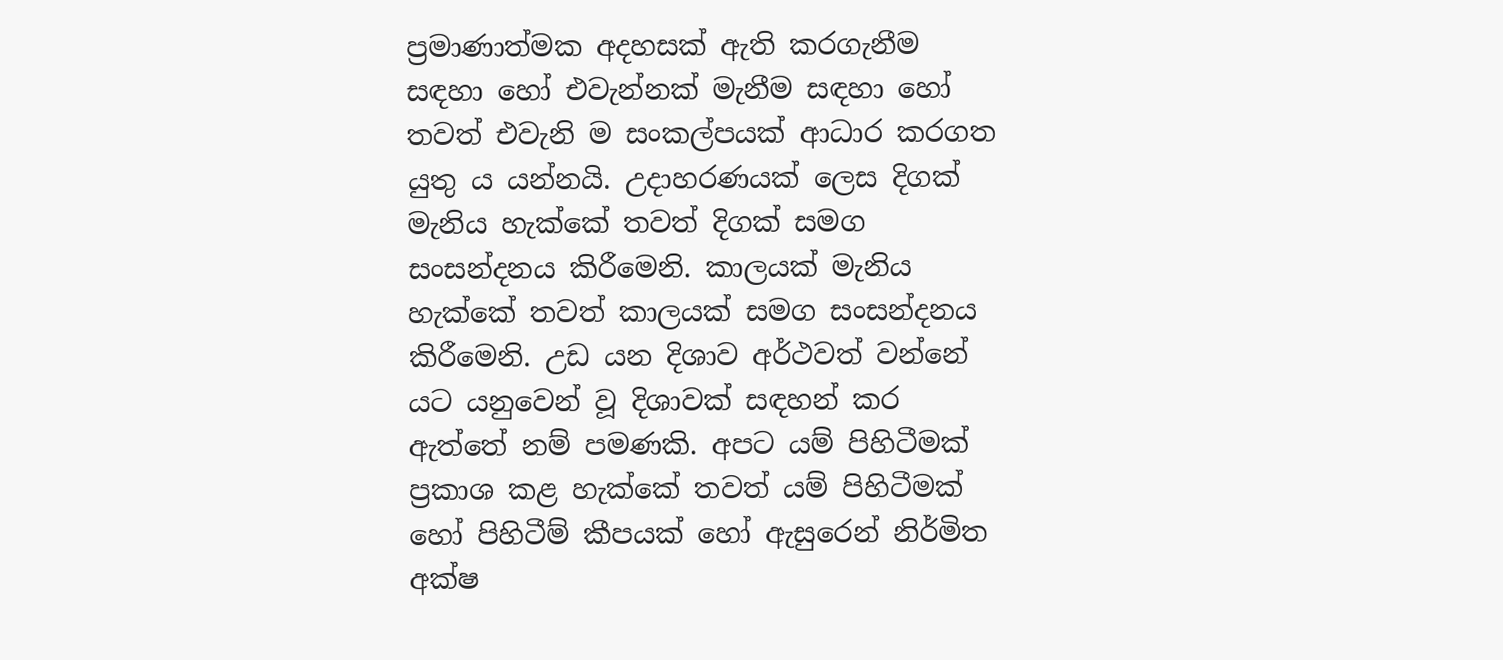ප්‍රමාණාත්මක අදහසක්‌ ඇති කරගැනීම සඳහා හෝ එවැන්නක්‌ මැනීම සඳහා හෝ තවත් එවැනි ම සංකල්පයක්‌ ආධාර කරගත යුතු ය යන්නයි. උදාහරණයක්‌ ලෙස දිගක්‌ මැනිය හැක්‌කේ තවත් දිගක්‌ සමග සංසන්දනය කිරීමෙනි. කාලයක්‌ මැනිය හැක්‌කේ තවත් කාලයක්‌ සමග සංසන්දනය කිරීමෙනි. උඩ යන දිශාව අර්ථවත් වන්නේ යට යනුවෙන් වූ දිශාවක්‌ සඳහන් කර ඇත්තේ නම් පමණකි. අපට යම් පිහිටීමක්‌ ප්‍රකාශ කළ හැක්‌කේ තවත් යම් පිහිටීමක්‌ හෝ පිහිටීම් කීපයක්‌ හෝ ඇසුරෙන් නිර්මිත අක්‌ෂ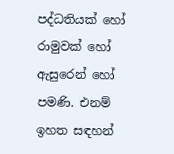පද්ධතියක්‌ හෝ රාමුවක්‌ හෝ ඇසුරෙන් හෝ පමණි. එනම් ඉහත සඳහන්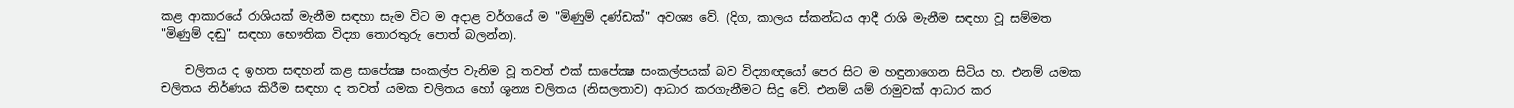කළ ආකාරයේ රාශියක්‌ මැනීම සඳහා සැම විට ම අදාළ වර්ගයේ ම "මිණුම් දණ්‌ඩක්‌" අවශ්‍ය වේ. (දිග, කාලය ස්‌කන්ධය ආදී රාශි මැනීම සඳහා වූ සම්මත "මිණුම් දඬු" සඳහා භෞතික විද්‍යා තොරතුරු පොත් බලන්න).

    චලිතය ද ඉහත සඳහන් කළ සාපේක්‍ෂ සංකල්ප වැනිම වූ තවත් එක්‌ සාපේක්‍ෂ සංකල්පයක්‌ බව විද්‍යාඥයෝ පෙර සිට ම හඳුනාගෙන සිටිය හ. එනම් යමක චලිතය නිර්ණය කිරීම සඳහා ද තවත් යමක චලිතය හෝ ශූන්‍ය චලිතය (නිසලතාව) ආධාර කරගැනීමට සිදු වේ. එනම් යම් රාමුවක්‌ ආධාර කර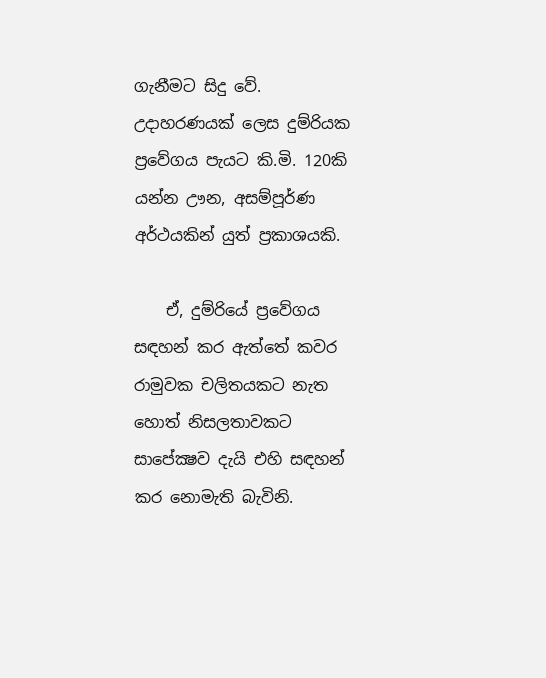ගැනීමට සිදු වේ. උදාහරණයක්‌ ලෙස දුම්රියක ප්‍රවේගය පැයට කි.මි. 120කි යන්න ඌන, අසම්පූර්ණ අර්ථයකින් යුත් ප්‍රකාශයකි.

    ඒ, දුම්රියේ ප්‍රවේගය සඳහන් කර ඇත්තේ කවර රාමුවක චලිතයකට නැත හොත් නිසලතාවකට සාපේක්‍ෂව දැයි එහි සඳහන් කර නොමැති බැවිනි.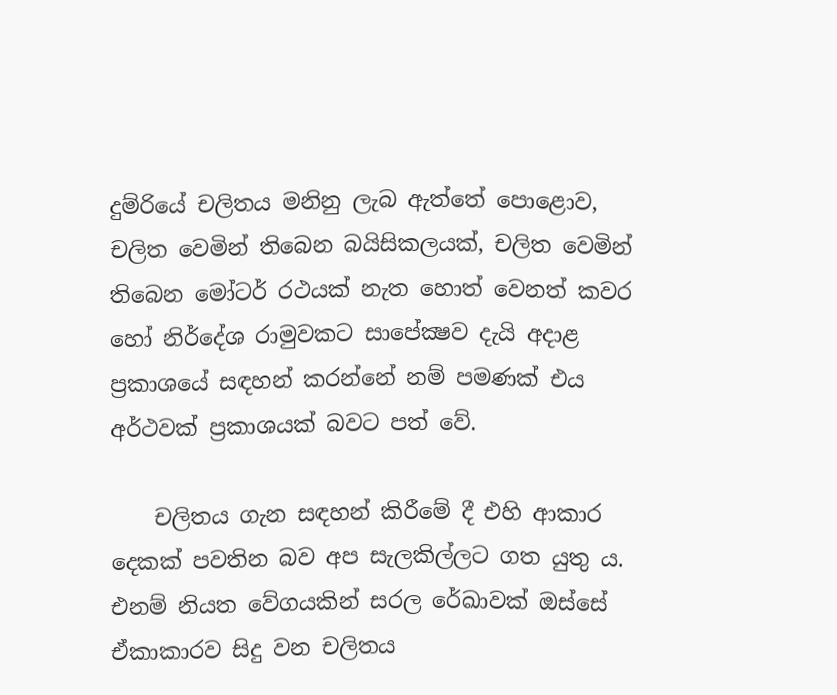දුම්රියේ චලිතය මනිනු ලැබ ඇත්තේ පොළොව, චලිත වෙමින් තිබෙන බයිසිකලයක්‌, චලිත වෙමින් තිබෙන මෝටර් රථයක්‌ නැත හොත් වෙනත් කවර හෝ නිර්දේශ රාමුවකට සාපේක්‍ෂව දැයි අදාළ ප්‍රකාශයේ සඳහන් කරන්නේ නම් පමණක්‌ එය අර්ථවක්‌ ප්‍රකාශයක්‌ බවට පත් වේ.

    චලිතය ගැන සඳහන් කිරීමේ දී එහි ආකාර දෙකක්‌ පවතින බව අප සැලකිල්ලට ගත යුතු ය. එනම් නියත වේගයකින් සරල රේඛාවක්‌ ඔස්‌සේ ඒකාකාරව සිදු වන චලිතය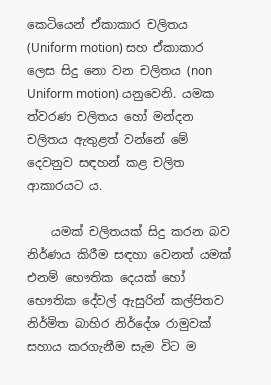කෙටියෙන් ඒකාකාර චලිතය (Uniform motion) සහ ඒකාකාර ලෙස සිදු නො වන චලිතය (non Uniform motion) යනුවෙනි. යමක ත්වරණ චලිතය හෝ මන්දන චලිතය ඇතුළත් වන්නේ මේ දෙවනුව සඳහන් කළ චලිත ආකාරයට ය.

    යමක්‌ චලිතයක්‌ සිදු කරන බව නිර්ණය කිරීම සඳහා වෙනත් යමක්‌ එනම් භෞතික දෙයක්‌ හෝ භෞතික දේවල් ඇසුරින් කල්පිතව නිර්මිත බාහිර නිර්දේශ රාමුවක්‌ සහාය කරගැනීම සැම විට ම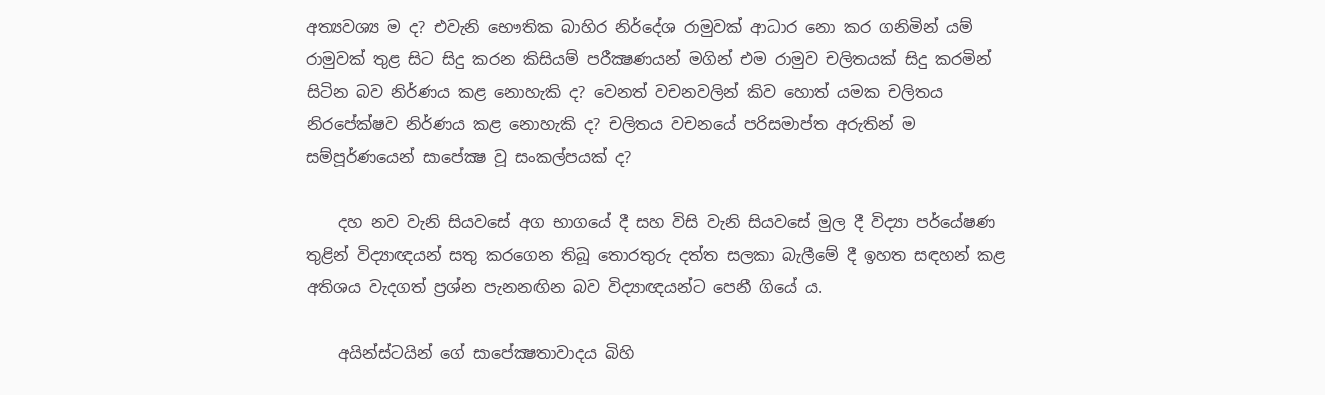අත්‍යවශ්‍ය ම ද? එවැනි භෞතික බාහිර නිර්දේශ රාමුවක්‌ ආධාර නො කර ගනිමින් යම් රාමුවක්‌ තුළ සිට සිදු කරන කිසියම් පරීක්‍ෂණයන් මගින් එම රාමුව චලිතයක්‌ සිදු කරමින් සිටින බව නිර්ණය කළ නොහැකි ද? වෙනත් වචනවලින් කිව හොත් යමක චලිතය නිරපේක්‌ෂව නිර්ණය කළ නොහැකි ද? චලිතය වචනයේ පරිසමාප්ත අරුතින් ම සම්පූර්ණයෙන් සාපේක්‍ෂ වූ සංකල්පයක්‌ ද?

    දහ නව වැනි සියවසේ අග භාගයේ දී සහ විසි වැනි සියවසේ මුල දී විද්‍යා පර්යේෂණ තුළින් විද්‍යාඥයන් සතු කරගෙන තිබූ තොරතුරු දත්ත සලකා බැලීමේ දී ඉහත සඳහන් කළ අතිශය වැදගත් ප්‍රශ්න පැනනඟින බව විද්‍යාඥයන්ට පෙනී ගියේ ය.

    අයින්ස්‌ටයින් ගේ සාපේක්‍ෂතාවාදය බිහි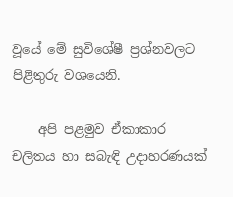වූයේ මේ සුවිශේෂී ප්‍රශ්නවලට පිළිතුරු වශයෙනි.

    අපි පළමුව ඒකාකාර චලිතය හා සබැඳි උදාහරණයක්‌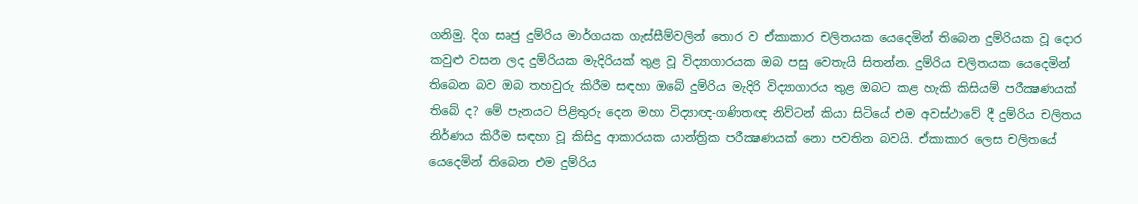ගනිමු. දිග සෘජු දුම්රිය මාර්ගයක ගැස්‌සීම්වලින් තොර ව ඒකාකාර චලිතයක යෙදෙමින් තිබෙන දුම්රියක වූ දොර කවුළු වසන ලද දුම්රියක මැදිරියක්‌ තුළ වූ විද්‍යාගාරයක ඔබ පසු වෙතැයි සිතන්න. දුම්රිය චලිතයක යෙදෙමින් තිබෙන බව ඔබ තහවුරු කිරීම සඳහා ඔබේ දුම්රිය මැදිරි විද්‍යාගාරය තුළ ඔබට කළ හැකි කිසියම් පරීක්‍ෂණයක්‌ තිබේ ද? මේ පැනයට පිළිතුරු දෙන මහා විද්‍යාඥ-ගණිතඥ නිව්ටන් කියා සිටියේ එම අවස්‌ථාවේ දී දුම්රිය චලිතය නිර්ණය කිරීම සඳහා වූ කිසිදු ආකාරයක යාන්ත්‍රික පරීක්‍ෂණයක්‌ නො පවතින බවයි. ඒකාකාර ලෙස චලිතයේ යෙදෙමින් තිබෙන එම දුම්රිය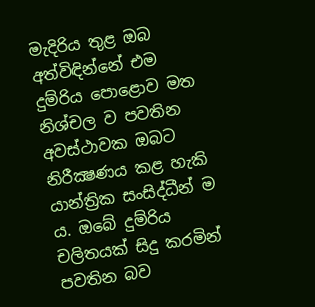මැදිරිය තුළ ඔබ අත්විඳින්නේ එම දුම්රිය පොළොව මත නිශ්චල ව පවතින අවස්‌ථාවක ඔබට නිරීක්‍ෂණය කළ හැකි යාන්ත්‍රික සංසිද්ධීන් ම ය. ඔබේ දුම්රිය චලිතයක්‌ සිදු කරමින් පවතින බව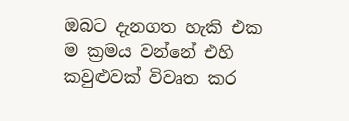ඔබට දැනගත හැකි එක ම ක්‍රමය වන්නේ එහි කවුළුවක්‌ විවෘත කර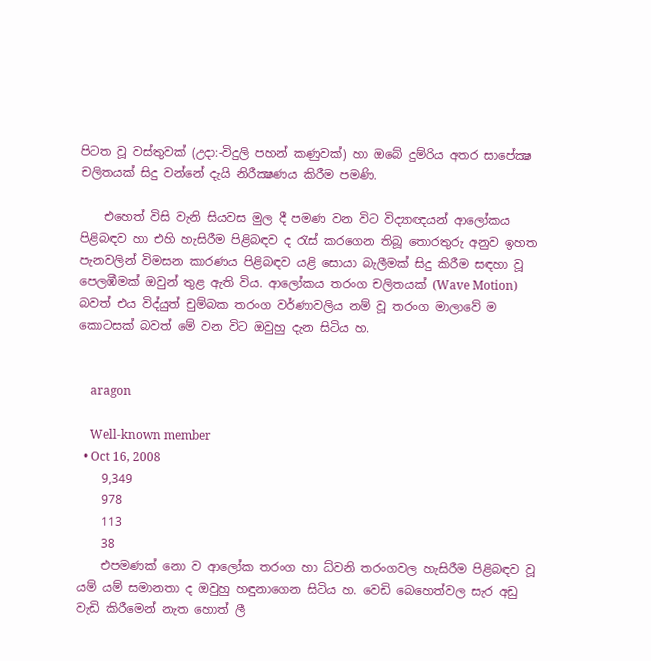පිටත වූ වස්‌තුවක්‌ (උදා:-විදුලි පහන් කණුවක්‌) හා ඔබේ දුම්රිය අතර සාපේක්‍ෂ චලිතයක්‌ සිදු වන්නේ දැයි නිරීක්‍ෂණය කිරීම පමණි.

    එහෙත් විසි වැනි සියවස මුල දී පමණ වන විට විද්‍යාඥයන් ආලෝකය පිළිබඳව හා එහි හැසිරීම පිළිබඳව ද රැස්‌ කරගෙන තිබූ තොරතුරු අනුව ඉහත පැනවලින් විමසන කාරණය පිළිබඳව යළි සොයා බැලීමක්‌ සිදු කිරීම සඳහා වූ පෙලඹීමක්‌ ඔවුන් තුළ ඇති විය. ආලෝකය තරංග චලිතයක්‌ (Wave Motion) බවත් එය විද්යුත් චුම්බක තරංග වර්ණාවලිය නම් වූ තරංග මාලාවේ ම කොටසක්‌ බවත් මේ වන විට ඔවුහු දැන සිටිය හ.


    aragon

    Well-known member
  • Oct 16, 2008
    9,349
    978
    113
    38
    එපමණක්‌ නො ව ආලෝක තරංග හා ධ්වනි තරංගවල හැසිරීම පිළිබඳව වූ යම් යම් සමානතා ද ඔවුහු හඳුනාගෙන සිටිය හ. වෙඩි බෙහෙත්වල සැර අඩු වැඩි කිරීමෙන් නැත හොත් ලී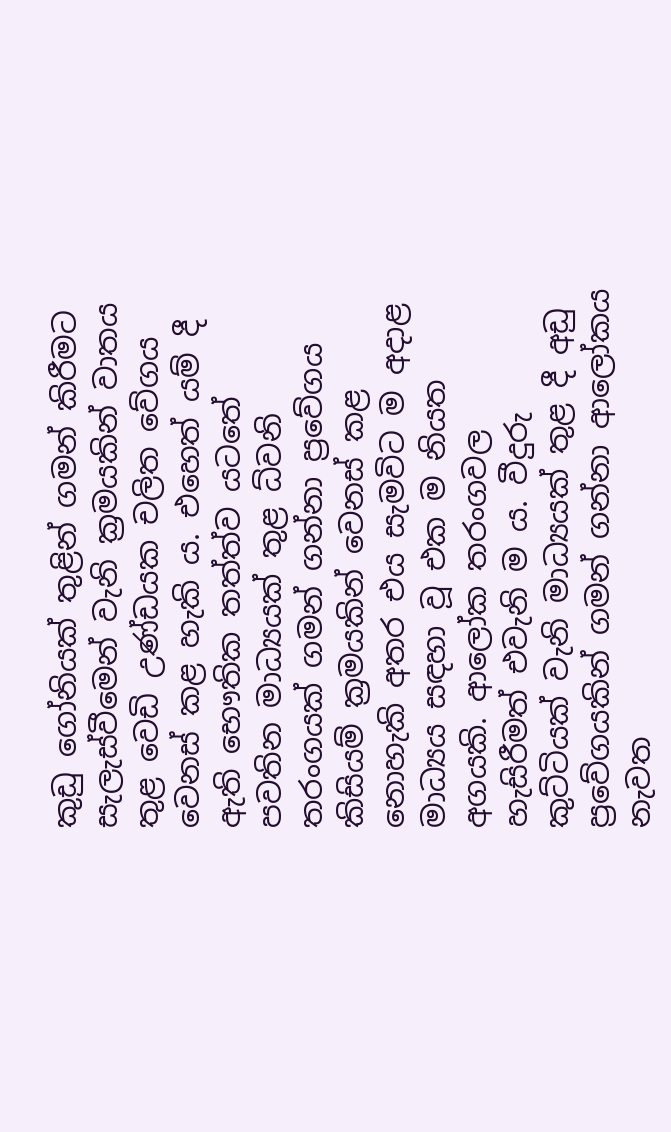කුඩු ගෝනියක්‌ තුළින් ගමන් කිරීමට සැලැස්‌වීමෙන් වැනි ක්‍රමයකින් වාතය තුළ වෙඩි උණ්‌ඩයක චලිත වේගය වෙනස්‌ කළ හැකි ය. එහෙත් යම් දී ඇති භෞතික තත්ත්ව යටතේ පවතින මාධ්‍යයක්‌ තුළ ධ්වනි තරංගයක්‌ ගමන් ගන්නා ප්‍රවේගය කිසියම් ක්‍රමයකින් වෙනස්‌ කළ නොහැකි අතර එය සැමවිට ම අදාළ මාධ්‍යය සඳහා වූ එක ම නියත අගයකි. ආලෝක තරංගවල හැසිරීමත් එවැනි ම ය. වීදුරු කුට්‌ටියක්‌ වැනි මාධ්‍යයක්‌ තුළ දී අඩු ප්‍රවේගයකින් ගමන් ගන්නා ආලෝකය නැවත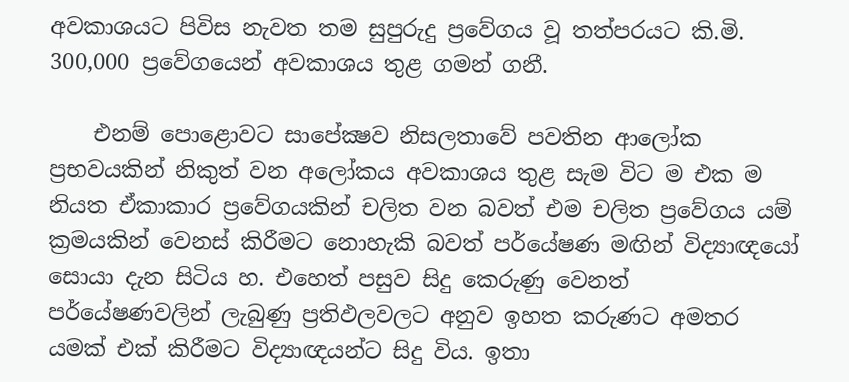අවකාශයට පිවිස නැවත තම සුපුරුදු ප්‍රවේගය වූ තත්පරයට කි.මි. 300,000 ප්‍රවේගයෙන් අවකාශය තුළ ගමන් ගනී.

    එනම් පොළොවට සාපේක්‍ෂව නිසලතාවේ පවතින ආලෝක ප්‍රභවයකින් නිකුත් වන අලෝකය අවකාශය තුළ සැම විට ම එක ම නියත ඒකාකාර ප්‍රවේගයකින් චලිත වන බවත් එම චලිත ප්‍රවේගය යම් ක්‍රමයකින් වෙනස්‌ කිරීමට නොහැකි බවත් පර්යේෂණ මඟින් විද්‍යාඥයෝ සොයා දැන සිටිය හ. එහෙත් පසුව සිදු කෙරුණු වෙනත් පර්යේෂණවලින් ලැබුණු ප්‍රතිඵලවලට අනුව ඉහත කරුණට අමතර යමක්‌ එක්‌ කිරීමට විද්‍යාඥයන්ට සිදු විය. ඉතා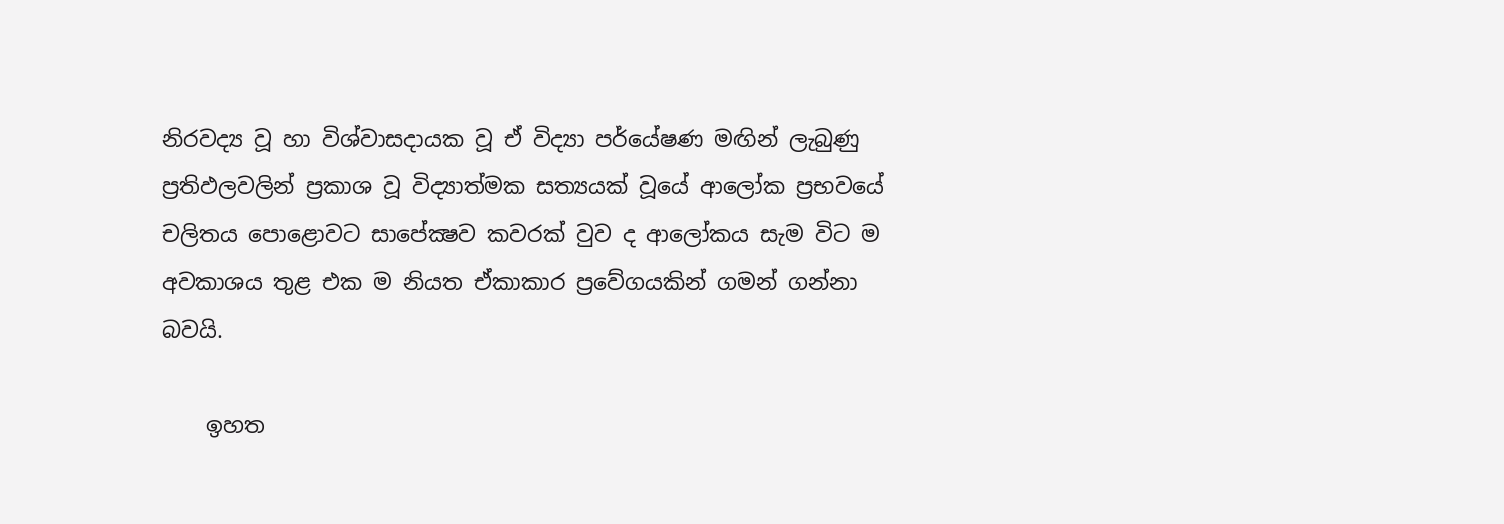නිරවද්‍ය වූ හා විශ්වාසදායක වූ ඒ විද්‍යා පර්යේෂණ මඟින් ලැබුණු ප්‍රතිඵලවලින් ප්‍රකාශ වූ විද්‍යාත්මක සත්‍යයක්‌ වූයේ ආලෝක ප්‍රභවයේ චලිතය පොළොවට සාපේක්‍ෂව කවරක්‌ වුව ද ආලෝකය සැම විට ම අවකාශය තුළ එක ම නියත ඒකාකාර ප්‍රවේගයකින් ගමන් ගන්නා බවයි.

    ඉහත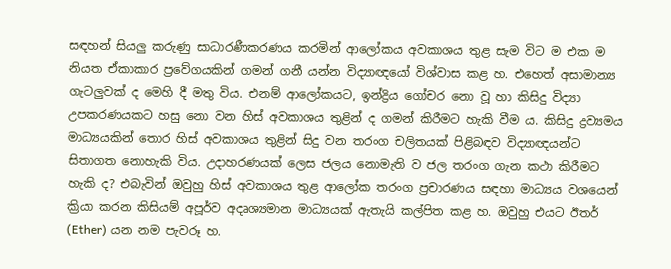සඳහන් සියලු කරුණු සාධාරණීකරණය කරමින් ආලෝකය අවකාශය තුළ සැම විට ම එක ම නියත ඒකාකාර ප්‍රවේගයකින් ගමන් ගනී යන්න විද්‍යාඥයෝ විශ්වාස කළ හ. එහෙත් අසාමාන්‍ය ගැටලුවක්‌ ද මෙහි දී මතු විය. එනම් ආලෝකයට, ඉන්ද්‍රිය ගෝචර නො වූ හා කිසිදු විද්‍යා උපකරණයකට හසු නො වන හිස්‌ අවකාශය තුළින් ද ගමන් කිරීමට හැකි වීම ය. කිසිදු ද්‍රව්‍යමය මාධ්‍යයකින් තොර හිස්‌ අවකාශය තුළින් සිදු වන තරංග චලිතයක්‌ පිළිබඳව විද්‍යාඥයන්ට සිතාගත නොහැකි විය. උදාහරණයක්‌ ලෙස ජලය නොමැති ව ජල තරංග ගැන කථා කිරීමට හැකි ද? එබැවින් ඔවුහු හිස්‌ අවකාශය තුළ ආලෝක තරංග ප්‍රචාරණය සඳහා මාධ්‍යය වශයෙන් ක්‍රියා කරන කිසියම් අපූර්ව අදෘශ්‍යමාන මාධ්‍යයක්‌ ඇතැයි කල්පිත කළ හ. ඔවුහු එයට ඊතර් (Ether) යන නම පැවරූ හ.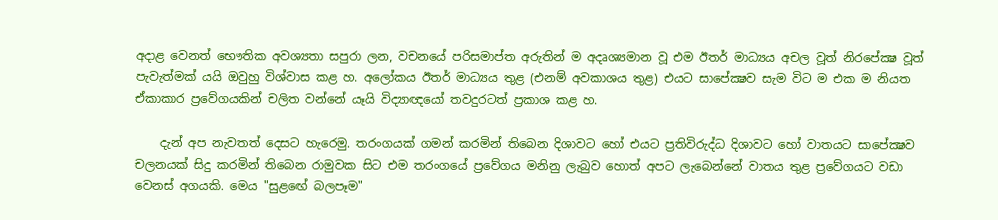අදාළ වෙනත් භෞතික අවශ්‍යතා සපුරා ලන, වචනයේ පරිසමාප්ත අරුතින් ම අදෘශ්‍යමාන වූ එම ඊතර් මාධ්‍යය අචල වූත් නිරපේක්‍ෂ වූත් පැවැත්මක්‌ යයි ඔවුහු විශ්වාස කළ හ. අලෝකය ඊතර් මාධ්‍යය තුළ (එනම් අවකාශය තුළ) එයට සාපේක්‍ෂව සැම විට ම එක ම නියත ඒකාකාර ප්‍රවේගයකින් චලිත වන්නේ යෑයි විද්‍යාඥයෝ තවදුරටත් ප්‍රකාශ කළ හ.

    දැන් අප නැවතත් දෙසට හැරෙමු. තරංගයක්‌ ගමන් කරමින් තිබෙන දිශාවට හෝ එයට ප්‍රතිවිරුද්ධ දිශාවට හෝ වාතයට සාපේක්‍ෂව චලනයක්‌ සිදු කරමින් තිබෙන රාමුවක සිට එම තරංගයේ ප්‍රවේගය මනිනු ලැබුව හොත් අපට ලැබෙන්නේ වාතය තුළ ප්‍රවේගයට වඩා වෙනස්‌ අගයකි. මෙය "සුළඟේ බලපෑම"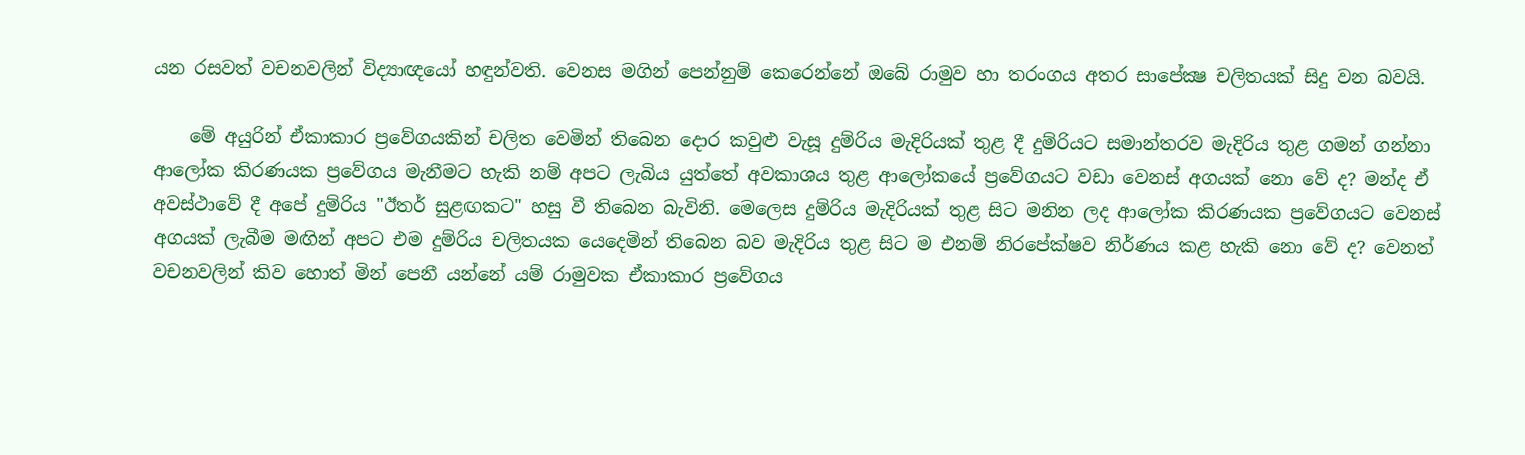යන රසවත් වචනවලින් විද්‍යාඥයෝ හඳුන්වති. වෙනස මගින් පෙන්නුම් කෙරෙන්නේ ඔබේ රාමුව හා තරංගය අතර සාපේක්‍ෂ චලිතයක්‌ සිදු වන බවයි.

    මේ අයුරින් ඒකාකාර ප්‍රවේගයකින් චලිත වෙමින් තිබෙන දොර කවුළු වැසූ දුම්රිය මැදිරියක්‌ තුළ දී දුම්රියට සමාන්තරව මැදිරිය තුළ ගමන් ගන්නා ආලෝක කිරණයක ප්‍රවේගය මැනීමට හැකි නම් අපට ලැබිය යුත්තේ අවකාශය තුළ ආලෝකයේ ප්‍රවේගයට වඩා වෙනස්‌ අගයක්‌ නො වේ ද? මන්ද ඒ අවස්‌ථාවේ දී අපේ දුම්රිය "ඊතර් සුළඟකට" හසු වී තිබෙන බැවිනි. මෙලෙස දුම්රිය මැදිරියක්‌ තුළ සිට මනින ලද ආලෝක කිරණයක ප්‍රවේගයට වෙනස්‌ අගයක්‌ ලැබීම මඟින් අපට එම දුම්රිය චලිතයක යෙදෙමින් තිබෙන බව මැදිරිය තුළ සිට ම එනම් නිරපේක්‌ෂව නිර්ණය කළ හැකි නො වේ ද? වෙනත් වචනවලින් කිව හොත් මින් පෙනී යන්නේ යම් රාමුවක ඒකාකාර ප්‍රවේගය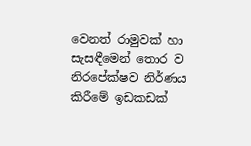වෙනත් රාමුවක්‌ හා සැසඳීමෙන් තොර ව නිරපේක්‌ෂව නිර්ණය කිරීමේ ඉඩකඩක්‌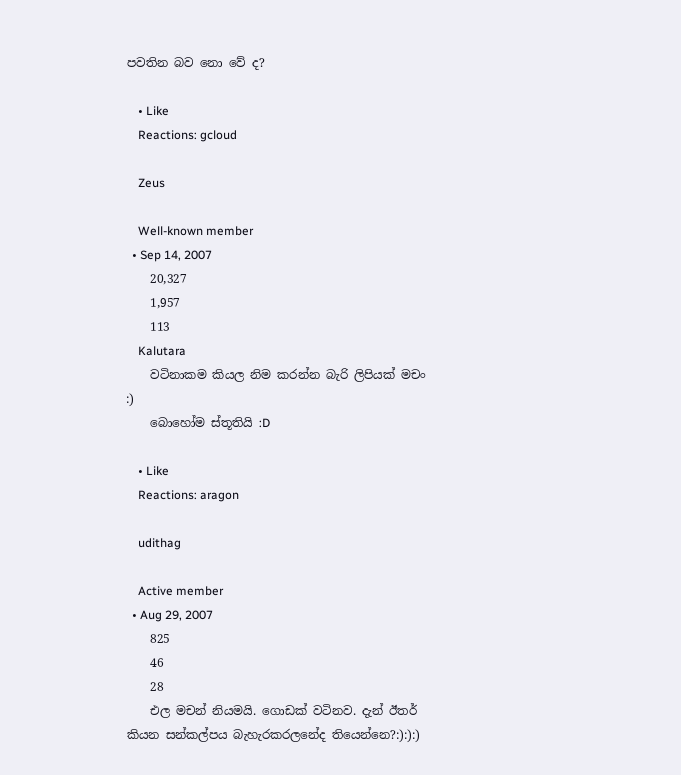පවතින බව නො වේ ද?

    • Like
    Reactions: gcloud

    Zeus

    Well-known member
  • Sep 14, 2007
    20,327
    1,957
    113
    Kalutara
    වටිනාකම කියල නිම කරන්න බැරි ලිපියක් මචං :)
    බොහෝම ස්තූතියි :D

    • Like
    Reactions: aragon

    udithag

    Active member
  • Aug 29, 2007
    825
    46
    28
    එල මචන් නියමයි. ගොඩක් වටිනව. දැන් ඊතර් කියන සන්කල්පය බැහැරකරලනේද තියෙන්නෙ?:):):)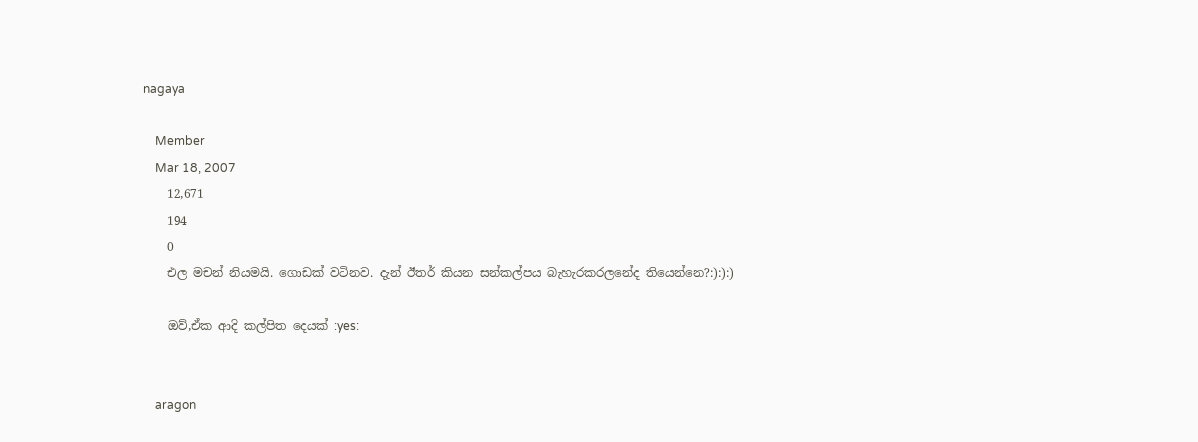nagaya

    Member
    Mar 18, 2007
    12,671
    194
    0
    එල මචන් නියමයි. ගොඩක් වටිනව. දැන් ඊතර් කියන සන්කල්පය බැහැරකරලනේද තියෙන්නෙ?:):):)

    ඔව්,ඒක ආදි කල්පිත දෙයක් :yes:


    aragon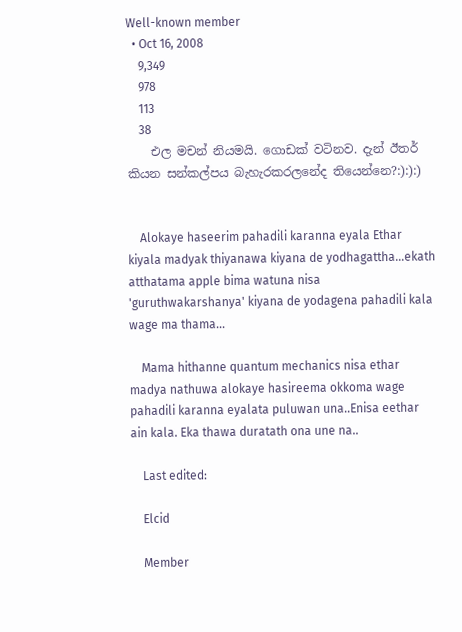Well-known member
  • Oct 16, 2008
    9,349
    978
    113
    38
    එල මචන් නියමයි. ගොඩක් වටිනව. දැන් ඊතර් කියන සන්කල්පය බැහැරකරලනේද තියෙන්නෙ?:):):)


    Alokaye haseerim pahadili karanna eyala Ethar kiyala madyak thiyanawa kiyana de yodhagattha...ekath atthatama apple bima watuna nisa 'guruthwakarshanya' kiyana de yodagena pahadili kala wage ma thama...

    Mama hithanne quantum mechanics nisa ethar madya nathuwa alokaye hasireema okkoma wage pahadili karanna eyalata puluwan una..Enisa eethar ain kala. Eka thawa duratath ona une na..

    Last edited:

    Elcid

    Member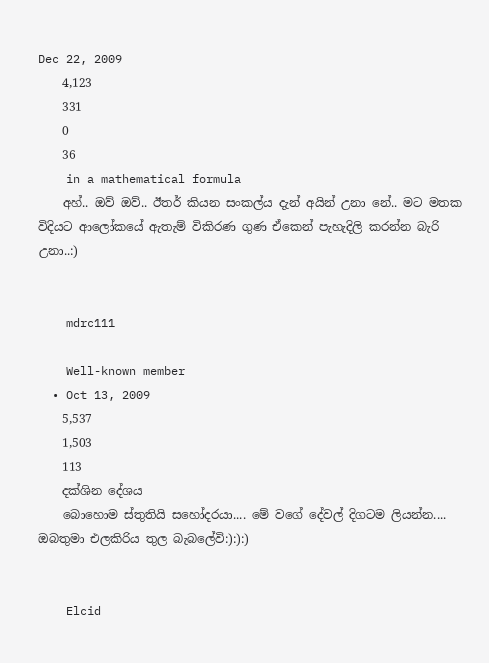Dec 22, 2009
    4,123
    331
    0
    36
    in a mathematical formula
    අහ්.. ඔව් ඔව්.. ඊතර් කියන සංකල්ය දැන් අයින් උනා නේ.. මට මතක විදියට ආලෝකයේ ඇතැම් විකිරණ ගුණ ඒකෙන් පැහැදිලි කරන්න බැරි උනා..:)


    mdrc111

    Well-known member
  • Oct 13, 2009
    5,537
    1,503
    113
    දක්ශින දේශය
    බොහොම ස්තුතියි සහෝදරයා.... මේ වගේ දේවල් දිගටම ලියන්න.... ඔබතුමා එලකිරිය තුල බැබලේවි:):):)


    Elcid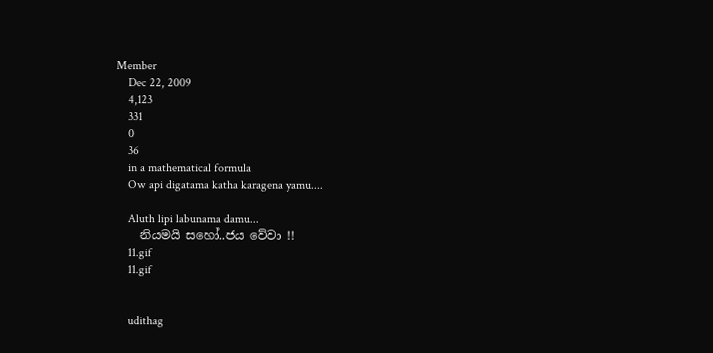Member
    Dec 22, 2009
    4,123
    331
    0
    36
    in a mathematical formula
    Ow api digatama katha karagena yamu....

    Aluth lipi labunama damu...
    නියමයි සහෝ..ජය වේවා !!
    11.gif
    11.gif


    udithag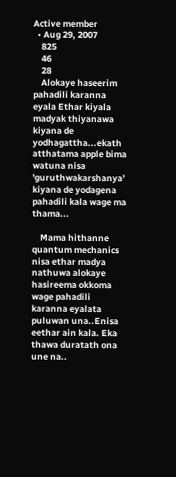Active member
  • Aug 29, 2007
    825
    46
    28
    Alokaye haseerim pahadili karanna eyala Ethar kiyala madyak thiyanawa kiyana de yodhagattha...ekath atthatama apple bima watuna nisa 'guruthwakarshanya' kiyana de yodagena pahadili kala wage ma thama...

    Mama hithanne quantum mechanics nisa ethar madya nathuwa alokaye hasireema okkoma wage pahadili karanna eyalata puluwan una..Enisa eethar ain kala. Eka thawa duratath ona une na..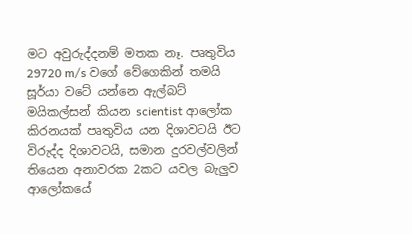මට අවුරුද්දනම් මතක නෑ. පෘතුවිය 29720 m/s වගේ වේගෙකින් තමයි සූර්යා වටේ යන්නෙ ඇල්බට් මයිකල්සන් කියන scientist ආලෝක කිරනයක් පෘතුවිය යන දිශාවටයි ඊට විරුද්ද දිශාවටයි, සමාන දුරවල්වලින් තියෙන අනාවරක 2කට යවල බැලුව ආලෝකයේ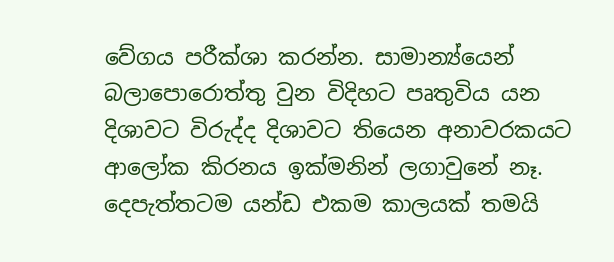වේගය පරීක්ශා කරන්න. සාමාන්‍ය්යෙන් බලාපොරොත්තු වුන විදිහට පෘතුවිය යන දිශාවට විරුද්ද දිශාවට තියෙන අනාවරකයට ආලෝක කිරනය ඉක්මනින් ලගාවුනේ නෑ. දෙපැත්තටම යන්ඩ එකම කාලයක් තමයි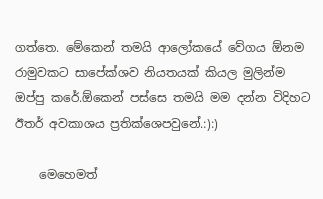ගත්තෙ. මේකෙන් තමයි ආලෝකයේ වේගය ඕනම රාමුවකට සාපේක්ශව නියතයක් කියල මුලින්ම ඔප්පු කරේ.ඕකෙන් පස්සෙ තමයි මම දන්න විදිහට ඊතර් අවකාශය ප්‍රතික්ශෙපවුනේ.:):)

    මෙහෙමත්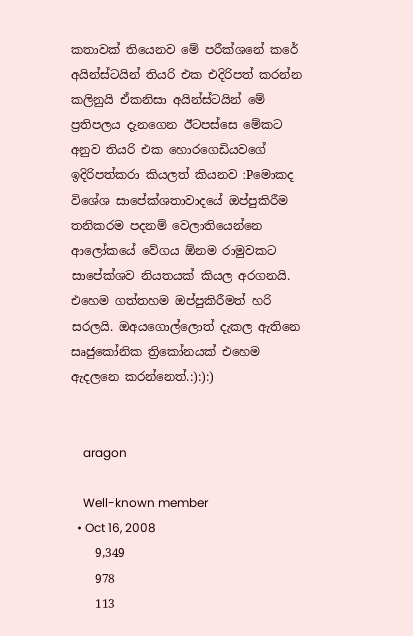කතාවක් තියෙනව මේ පරීක්ශනේ කරේ අයින්ස්ටයින් තියරි එක එදිරිපත් කරන්න කලිනුයි ඒකනිසා අයින්ස්ටයින් මේ ප්‍රතිපලය දැනගෙන ඊටපස්සෙ මේකට අනුව තියරි එක හොරගෙඩියවගේ ඉදිරිපත්කරා කියලත් කියනව :Pමොකද විශේශ සාපේක්ශතාවාදයේ ඔප්පුකිරීම තනිකරම පදනම් වෙලාතියෙන්නෙ ආලෝකයේ වේගය ඕනම රාමුවකට සාපේක්ශව නියතයක් කියල අරගනයි. එහෙම ගත්තහම ඔප්පුකිරීමත් හරි සරලයි. ඔඅයගොල්ලොත් දැකල ඇතිනෙ සෘජුකෝනික ත්‍රිකෝනයක් එහෙම ඇදලනෙ කරන්නෙත්.:):):)


    aragon

    Well-known member
  • Oct 16, 2008
    9,349
    978
    113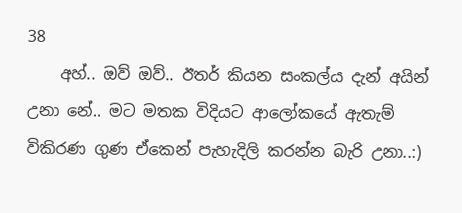38
    අහ්.. ඔව් ඔව්.. ඊතර් කියන සංකල්ය දැන් අයින් උනා නේ.. මට මතක විදියට ආලෝකයේ ඇතැම් විකිරණ ගුණ ඒකෙන් පැහැදිලි කරන්න බැරි උනා..:)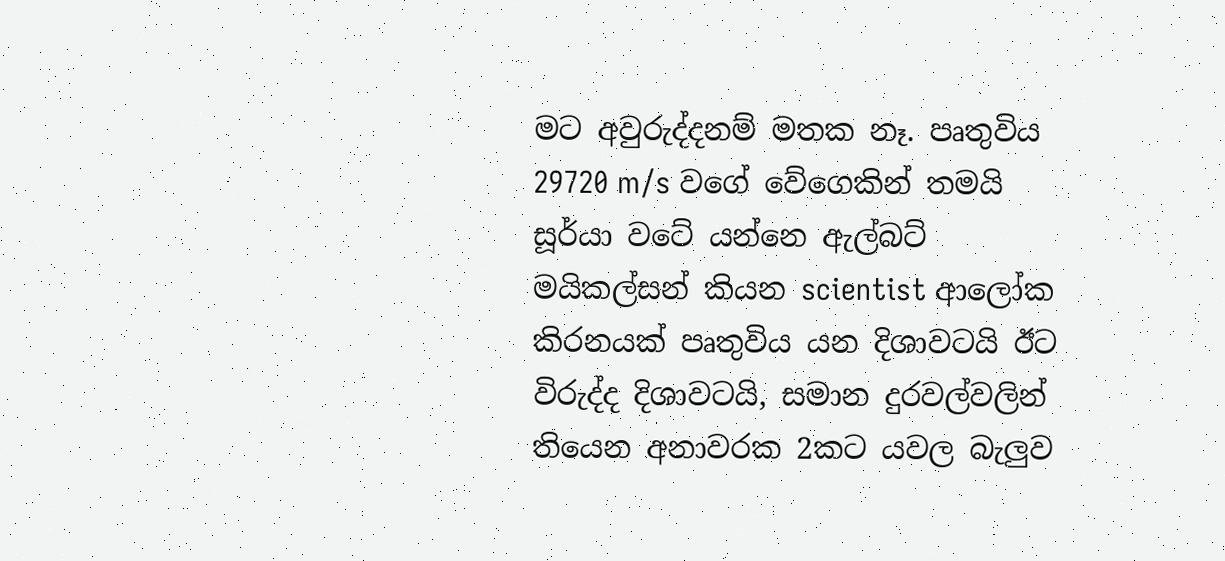මට අවුරුද්දනම් මතක නෑ. පෘතුවිය 29720 m/s වගේ වේගෙකින් තමයි සූර්යා වටේ යන්නෙ ඇල්බට් මයිකල්සන් කියන scientist ආලෝක කිරනයක් පෘතුවිය යන දිශාවටයි ඊට විරුද්ද දිශාවටයි, සමාන දුරවල්වලින් තියෙන අනාවරක 2කට යවල බැලුව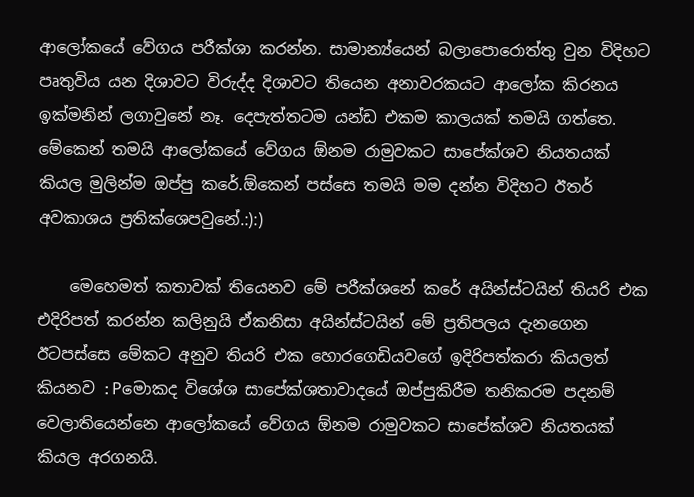ආලෝකයේ වේගය පරීක්ශා කරන්න. සාමාන්‍ය්යෙන් බලාපොරොත්තු වුන විදිහට පෘතුවිය යන දිශාවට විරුද්ද දිශාවට තියෙන අනාවරකයට ආලෝක කිරනය ඉක්මනින් ලගාවුනේ නෑ. දෙපැත්තටම යන්ඩ එකම කාලයක් තමයි ගත්තෙ. මේකෙන් තමයි ආලෝකයේ වේගය ඕනම රාමුවකට සාපේක්ශව නියතයක් කියල මුලින්ම ඔප්පු කරේ.ඕකෙන් පස්සෙ තමයි මම දන්න විදිහට ඊතර් අවකාශය ප්‍රතික්ශෙපවුනේ.:):)

    මෙහෙමත් කතාවක් තියෙනව මේ පරීක්ශනේ කරේ අයින්ස්ටයින් තියරි එක එදිරිපත් කරන්න කලිනුයි ඒකනිසා අයින්ස්ටයින් මේ ප්‍රතිපලය දැනගෙන ඊටපස්සෙ මේකට අනුව තියරි එක හොරගෙඩියවගේ ඉදිරිපත්කරා කියලත් කියනව :Pමොකද විශේශ සාපේක්ශතාවාදයේ ඔප්පුකිරීම තනිකරම පදනම් වෙලාතියෙන්නෙ ආලෝකයේ වේගය ඕනම රාමුවකට සාපේක්ශව නියතයක් කියල අරගනයි.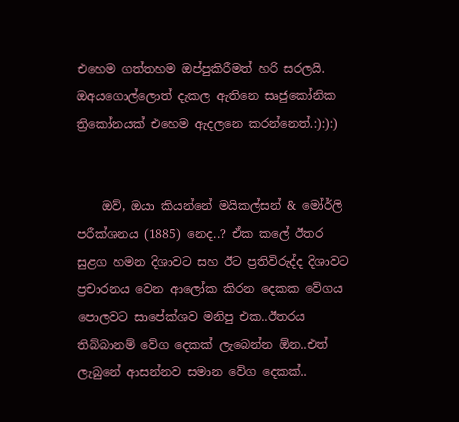එහෙම ගත්තහම ඔප්පුකිරීමත් හරි සරලයි. ඔඅයගොල්ලොත් දැකල ඇතිනෙ සෘජුකෝනික ත්‍රිකෝනයක් එහෙම ඇදලනෙ කරන්නෙත්.:):):)


    ඔව්, ඔයා කියන්නේ මයිකල්සන් & මෝර්ලි පරීක්ශනය (1885) නෙද..? ඒක කලේ ඊතර සුළග හමන දිශාවට සහ ඊට ප්‍රතිවිරුද්ද දිශාවට ප්‍රචාරනය වෙන ආලෝක කිරන දෙකක වේගය පොලවට සාපේක්ශව මනිපු එක..ඊතරය තිබ්බානම් වේග දෙකක් ලැබෙන්න ඕන..එත් ලැබුනේ ආසන්නව සමාන වේග දෙකක්..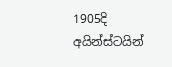1905දි අයින්ස්ටයින්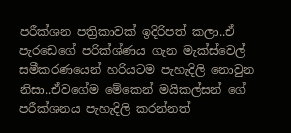පරීක්ශන පත්‍රිකාවක් ඉදිරිපත් කලා..ඒ පැරඩෙගේ පරික්ශ්ණය ගැන මැක්ස්වෙල් සමීකරණයෙන් හරියටම පැහැදිලි නොවුන නිසා..ඒවගේම මේකෙන් මයිකල්සන් ගේ පරීක්ශනය පැහැදිලි කරන්නත්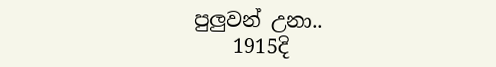පුලුවන් උනා..
    1915දි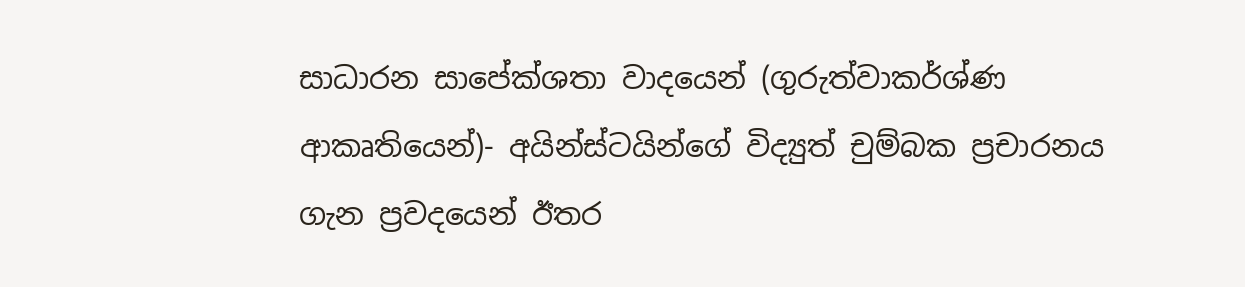සාධාරන සාපේක්ශතා වාදයෙන් (ගුරුත්වාකර්ශ්ණ ආකෘතියෙන්)- අයින්ස්ටයින්ගේ විද්‍යුත් චුම්බක ප්‍රචාරනය ගැන ප්‍රවදයෙන් ඊතර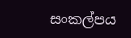සංකල්පය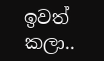ඉවත් කලා..